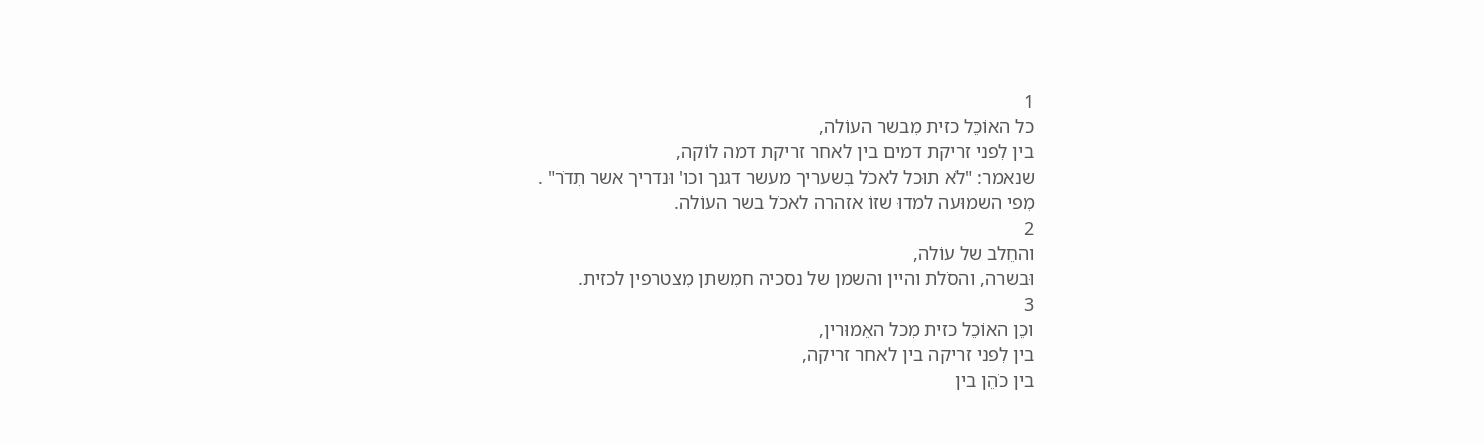1
כל האוֹכֵל כזית מִבשר העוֹלה,
בין לִפני זריקת דמים בין לאחר זריקת דמה לוֹקה,
שנאמר: "לֹא תוּכל לאכֹל בִשעריך מעשר דגנך וכו' וּנדריך אשר תִדֹר" .
מִפי השמוּעה למדוּ שזוֹ אזהרה לאכֹל בשר העוֹלה.
2
והחֵלב של עוֹלה,
וּבשרה, והסֹלת והיין והשמן של נסכיה חמִשתן מִצטרפין לכזית.
3
וכֵן האוֹכֵל כזית מִכל האֵמוּרין,
בין לִפני זריקה בין לאחר זריקה,
בין כֹהֵן בין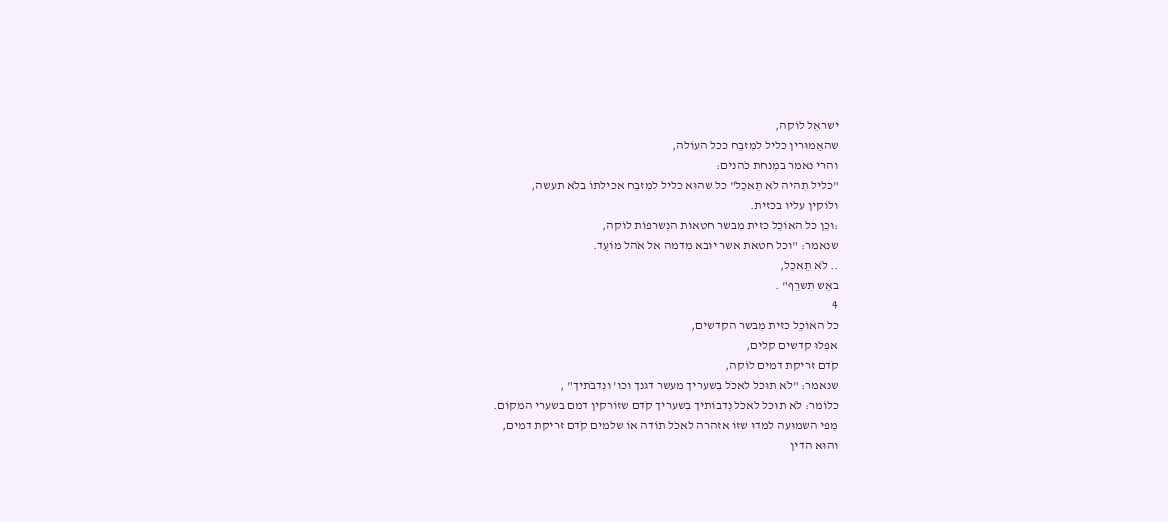ישראֵל לוֹקה,
שהאֵמוּרין כליל למִזבֵח ככל העוֹלה,
והרי נאמר במִנחת כֹהנים:
"כליל תִהיה לֹא תֵאכֵל" כל שהוּא כליל למִזבֵח אכילתוֹ בלֹא תעשה,
ולוֹקין עליו בכזית.
:וכֵן כל האוֹכֵל כזית מִבשר חטאוֹת הנִשרפוֹת לוֹקה,
שנאמר: "וכל חטאת אשר יוּבא מִדמה אל אֹהל מוֹעֵד.
.. לֹא תֵאכֵל,
באֵש תִשרֵף" .
4
כל האוֹכֵל כזית מִבשר הקדשים,
אפִלוּ קדשים קלים,
קֹדם זריקת דמים לוֹקה,
שנאמר: "לֹא תוּכל לאכֹל בִשעריך מעשר דגנך וכו' ונִדבֹתיך" ,
כלוֹמר: לֹא תוּכל לאכֹל נִדבוֹתיך בִשעריך קֹדם שזוֹרקין דמם בשערי המקוֹם.
מִפי השמוּעה למדוּ שזוֹ אזהרה לאכֹל תוֹדה אוֹ שלמים קֹדם זריקת דמים,
והוּא הדין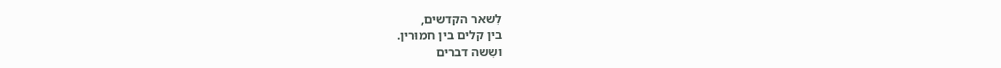לִשאר הקדשים,
בין קלים בין חמוּרין.
ושִשה דברים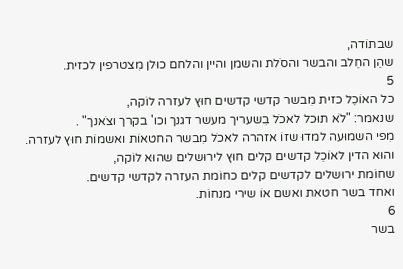שבתוֹדה,
שהֵן החֵלב והבשר והסֹלת והשמן והיין והלחם כוּלן מִצטרפין לכזית.
5
כל האוֹכֵל כזית מִבשר קדשי קדשים חוּץ לעזרה לוֹקה,
שנאמר: "לֹא תוּכל לאכֹל בִשעריך מעשר דגנך וכו' בקרך וצֹאנך" .
מִפי השמוּעה למדוּ שזוֹ אזהרה לאכֹל מִבשר החטאוֹת ואשמוֹת חוּץ לעזרה.
והוּא הדין לאוֹכֵל קדשים קלים חוּץ לירוּשלים שהוּא לוֹקה,
שחוֹמת ירוּשלים לקדשים קלים כחוֹמת העזרה לקדשי קדשים.
ואחד בשר חטאת ואשם אוֹ שירי מנחוֹת.
6
בשר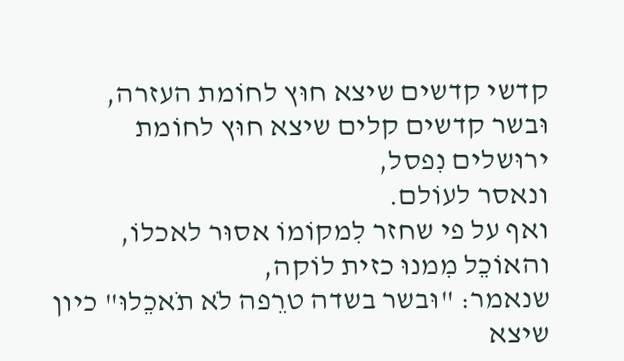קדשי קדשים שיצא חוּץ לחוֹמת העזרה,
וּבשר קדשים קלים שיצא חוּץ לחוֹמת ירוּשלים נִפסל,
ונאסר לעוֹלם.
ואף על פי שחזר לִמקוֹמוֹ אסוּר לאכלוֹ,
והאוֹכֵל מִמנוּ כזית לוֹקה,
שנאמר: "וּבשר בשדה טרֵפה לֹא תֹאכֵלוּ" כיון שיצא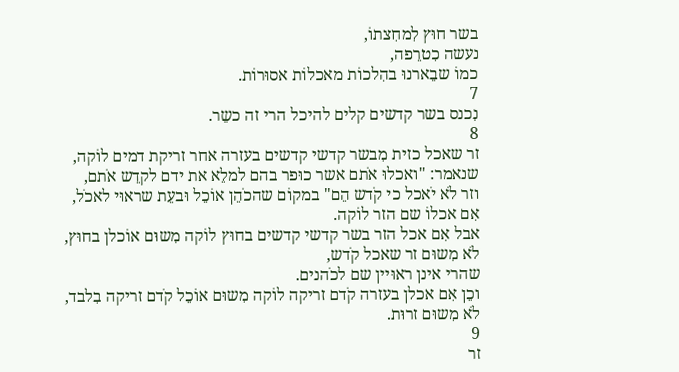בשר חוּץ לִמחִצתוֹ,
נעשה כִטרֵפה,
כמוֹ שבֵארנוּ בהִלכוֹת מאכלוֹת אסוּרוֹת.
7
נִכנס בשר קדשים קלים להיכל הרי זה כשֵר.
8
זר שאכל כזית מִבשר קדשי קדשים בעזרה אחר זריקת דמים לוֹקה,
שנאמר: "ואכלוּ אֹתם אשר כוּפר בהם למלֵא את ידם לקדֵש אֹתם,
וזר לֹא יֹאכל כי קֹדש הֵם" במקוֹם שהכֹהֵן אוֹכֵל וּבעֵת שראוּי לאכֹל,
אִם אכלוֹ שם הזר לוֹקה.
אבל אִם אכל הזר בשר קדשי קדשים בחוּץ לוֹקה מִשוּם אוֹכלן בחוּץ,
לֹא מִשוּם זר שאכל קֹדש,
שהרי אינן ראוּיין שם לכֹהנים.
וכֵן אִם אכלן בעזרה קֹדם זריקה לוֹקה מִשוּם אוֹכֵל קֹדם זריקה בִלבד,
לֹא מִשוּם זרוּת.
9
זר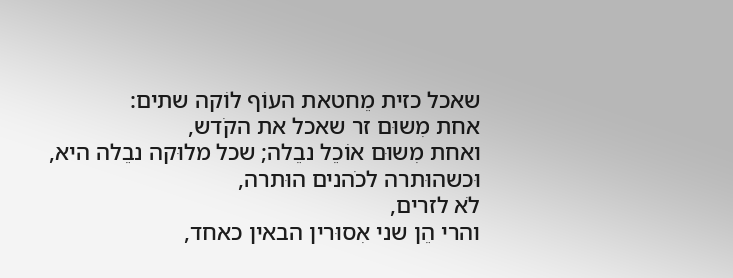שאכל כזית מֵחטאת העוֹף לוֹקה שתים:
אחת מִשוּם זר שאכל את הקֹדש,
ואחת מִשוּם אוֹכֵל נבֵלה; שכל מלוּקה נבֵלה היא,
וּכשהוּתרה לכֹהנים הוּתרה,
לֹא לזרים,
והרי הֵן שני אִסוּרין הבאין כאחד,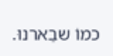כמוֹ שבֵארנוּ.